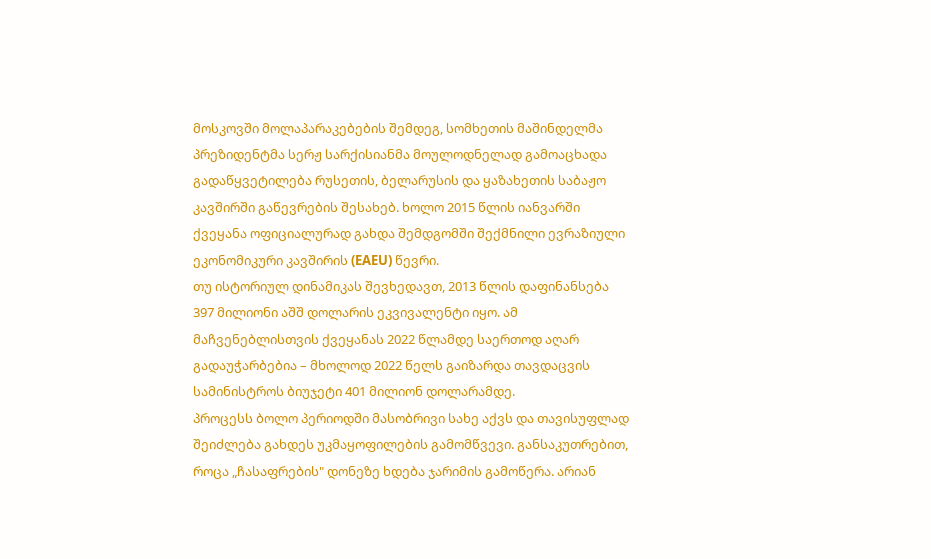მოსკოვში მოლაპარაკებების შემდეგ, სომხეთის მაშინდელმა პრეზიდენტმა სერჟ სარქისიანმა მოულოდნელად გამოაცხადა გადაწყვეტილება რუსეთის, ბელარუსის და ყაზახეთის საბაჟო კავშირში გაწევრების შესახებ. ხოლო 2015 წლის იანვარში ქვეყანა ოფიციალურად გახდა შემდგომში შექმნილი ევრაზიული ეკონომიკური კავშირის (EAEU) წევრი.
თუ ისტორიულ დინამიკას შევხედავთ, 2013 წლის დაფინანსება 397 მილიონი აშშ დოლარის ეკვივალენტი იყო. ამ მაჩვენებლისთვის ქვეყანას 2022 წლამდე საერთოდ აღარ გადაუჭარბებია – მხოლოდ 2022 წელს გაიზარდა თავდაცვის სამინისტროს ბიუჯეტი 401 მილიონ დოლარამდე.
პროცესს ბოლო პერიოდში მასობრივი სახე აქვს და თავისუფლად შეიძლება გახდეს უკმაყოფილების გამომწვევი. განსაკუთრებით, როცა „ჩასაფრების" დონეზე ხდება ჯარიმის გამოწერა. არიან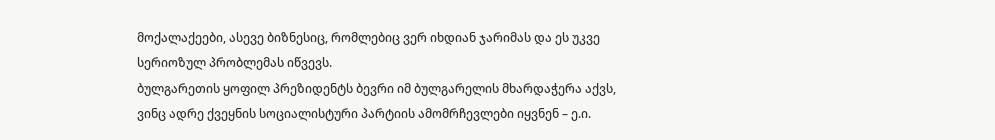მოქალაქეები, ასევე ბიზნესიც, რომლებიც ვერ იხდიან ჯარიმას და ეს უკვე სერიოზულ პრობლემას იწვევს.
ბულგარეთის ყოფილ პრეზიდენტს ბევრი იმ ბულგარელის მხარდაჭერა აქვს, ვინც ადრე ქვეყნის სოციალისტური პარტიის ამომრჩევლები იყვნენ – ე.ი.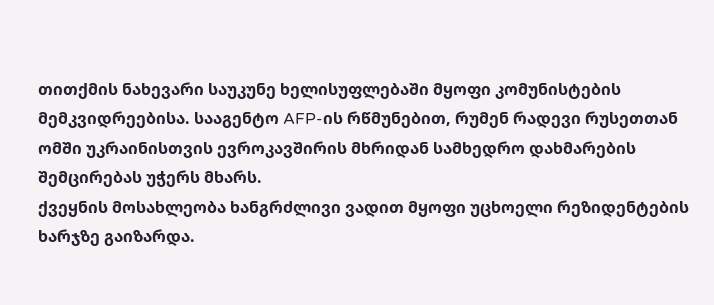თითქმის ნახევარი საუკუნე ხელისუფლებაში მყოფი კომუნისტების მემკვიდრეებისა. სააგენტო AFP-ის რწმუნებით, რუმენ რადევი რუსეთთან ომში უკრაინისთვის ევროკავშირის მხრიდან სამხედრო დახმარების შემცირებას უჭერს მხარს.
ქვეყნის მოსახლეობა ხანგრძლივი ვადით მყოფი უცხოელი რეზიდენტების ხარჯზე გაიზარდა.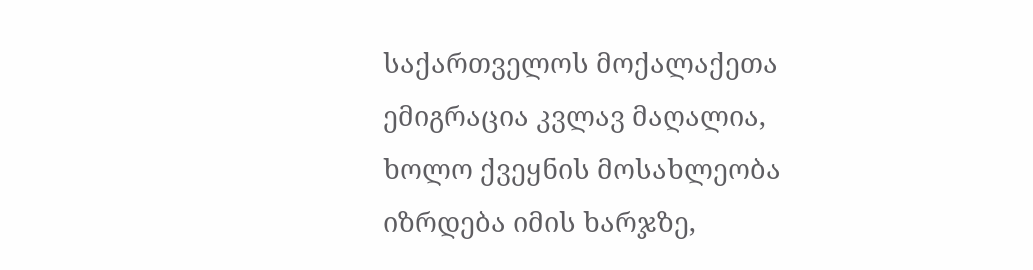საქართველოს მოქალაქეთა ემიგრაცია კვლავ მაღალია, ხოლო ქვეყნის მოსახლეობა იზრდება იმის ხარჯზე,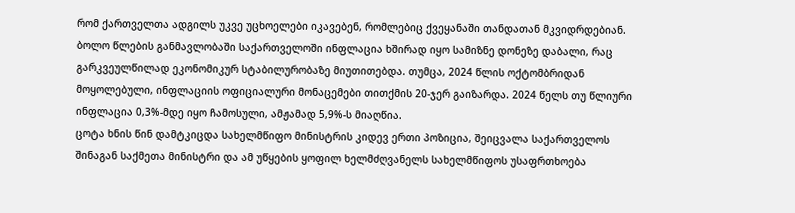რომ ქართველთა ადგილს უკვე უცხოელები იკავებენ, რომლებიც ქვეყანაში თანდათან მკვიდრდებიან.
ბოლო წლების განმავლობაში საქართველოში ინფლაცია ხშირად იყო სამიზნე დონეზე დაბალი, რაც გარკვეულწილად ეკონომიკურ სტაბილურობაზე მიუთითებდა. თუმცა, 2024 წლის ოქტომბრიდან მოყოლებული, ინფლაციის ოფიციალური მონაცემები თითქმის 20-ჯერ გაიზარდა. 2024 წელს თუ წლიური ინფლაცია 0,3%-მდე იყო ჩამოსული, ამჟამად 5,9%-ს მიაღწია.
ცოტა ხნის წინ დამტკიცდა სახელმწიფო მინისტრის კიდევ ერთი პოზიცია, შეიცვალა საქართველოს შინაგან საქმეთა მინისტრი და ამ უწყების ყოფილ ხელმძღვანელს სახელმწიფოს უსაფრთხოება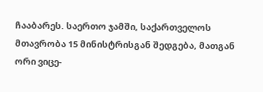ჩააბარეს. საერთო ჯამში, საქართველოს მთავრობა 15 მინისტრისგან შედგება, მათგან ორი ვიცე-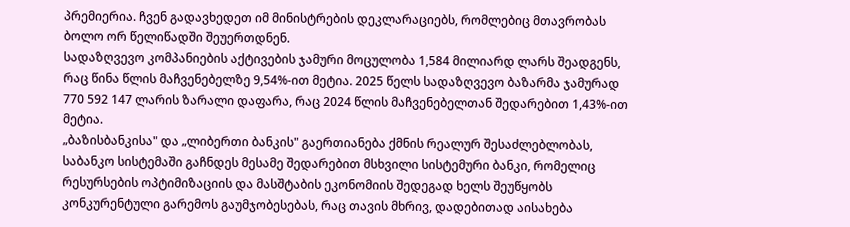პრემიერია. ჩვენ გადავხედეთ იმ მინისტრების დეკლარაციებს, რომლებიც მთავრობას ბოლო ორ წელიწადში შეუერთდნენ.
სადაზღვევო კომპანიების აქტივების ჯამური მოცულობა 1,584 მილიარდ ლარს შეადგენს, რაც წინა წლის მაჩვენებელზე 9,54%-ით მეტია. 2025 წელს სადაზღვევო ბაზარმა ჯამურად 770 592 147 ლარის ზარალი დაფარა, რაც 2024 წლის მაჩვენებელთან შედარებით 1,43%-ით მეტია.
„ბაზისბანკისა" და „ლიბერთი ბანკის" გაერთიანება ქმნის რეალურ შესაძლებლობას, საბანკო სისტემაში გაჩნდეს მესამე შედარებით მსხვილი სისტემური ბანკი, რომელიც რესურსების ოპტიმიზაციის და მასშტაბის ეკონომიის შედეგად ხელს შეუწყობს კონკურენტული გარემოს გაუმჯობესებას, რაც თავის მხრივ, დადებითად აისახება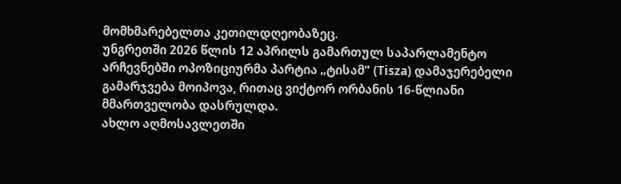მომხმარებელთა კეთილდღეობაზეც.
უნგრეთში 2026 წლის 12 აპრილს გამართულ საპარლამენტო არჩევნებში ოპოზიციურმა პარტია „ტისამ" (Tisza) დამაჯერებელი გამარჯვება მოიპოვა, რითაც ვიქტორ ორბანის 16-წლიანი მმართველობა დასრულდა.
ახლო აღმოსავლეთში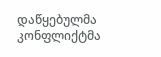დაწყებულმა კონფლიქტმა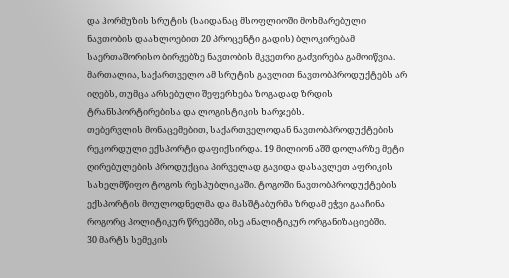და ჰორმუზის სრუტის (საიდანაც მსოფლიოში მოხმარებული ნავთობის დაახლოებით 20 პროცენტი გადის) ბლოკირებამ საერთაშორისო ბირჟებზე ნავთობის მკვეთრი გაძვირება გამოიწვია. მართალია, საქართველო ამ სრუტის გავლით ნავთობპროდუქტებს არ იღებს, თუმცა არსებული შეფერხება ზოგადად ზრდის ტრანსპორტირებისა და ლოგისტიკის ხარჯებს.
თებერვლის მონაცემებით, საქართველოდან ნავთობპროდუქტების რეკორდული ექსპორტი დაფიქსირდა. 19 მილიონ აშშ დოლარზე მეტი ღირებულების პროდუქცია პირველად გავიდა დასავლეთ აფრიკის სახელმწიფო ტოგოს რესპუბლიკაში. ტოგოში ნავთობპროდუქტების ექსპორტის მოულოდნელმა და მასშტაბურმა ზრდამ ეჭვი გააჩინა როგორც პოლიტიკურ წრეებში, ისე ანალიტიკურ ორგანიზაციებში.
30 მარტს სემეკის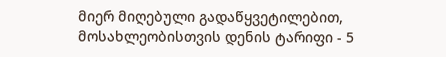მიერ მიღებული გადაწყვეტილებით, მოსახლეობისთვის დენის ტარიფი - 5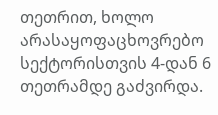თეთრით, ხოლო არასაყოფაცხოვრებო სექტორისთვის 4-დან 6 თეთრამდე გაძვირდა.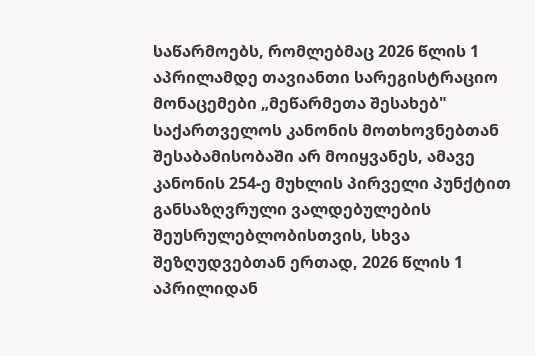საწარმოებს, რომლებმაც 2026 წლის 1 აპრილამდე თავიანთი სარეგისტრაციო მონაცემები „მეწარმეთა შესახებ" საქართველოს კანონის მოთხოვნებთან შესაბამისობაში არ მოიყვანეს, ამავე კანონის 254-ე მუხლის პირველი პუნქტით განსაზღვრული ვალდებულების შეუსრულებლობისთვის, სხვა შეზღუდვებთან ერთად, 2026 წლის 1 აპრილიდან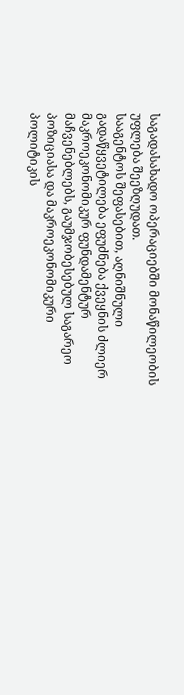საგადასახადო ოპერაციებში მონაწილეობის უფლება შეეზღუდათ.
სააგენტოს შეფასებით, აღნიშნული გადაწყვეტილება ეფუძნება ქვეყნის ძლიერ მაკროეკონომიკურ ფუნდამენტურ მაჩვენებლებს, გაუმჯობესებულ საგარეო პოზიციასა და მაკროეკონომიკური პოლიტიკის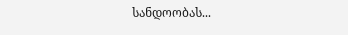სანდოობას...